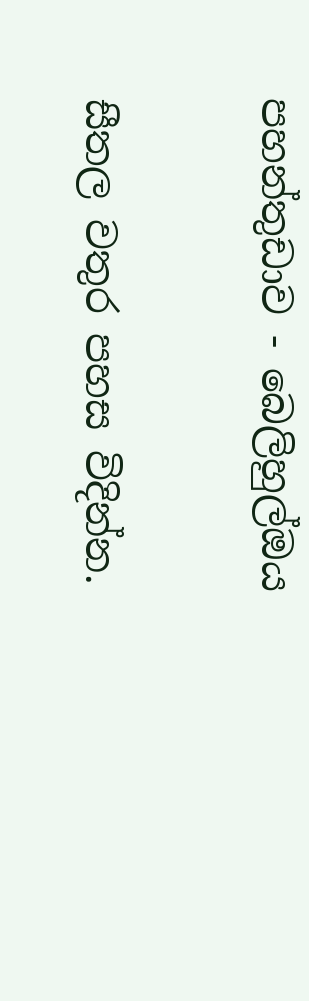පහන්තුඩාව - බෙලිහුල්ඔය

සීතල වතුර පහස විදින්න.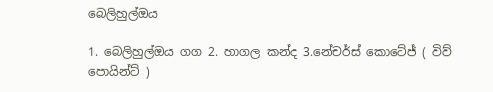බෙලිහුල්ඔය

1. බෙලිහුල්ඔය ගග 2. හාගල කන්ද 3.නේචර්ස් කොටේජ් ( විව් පොයින්ට් )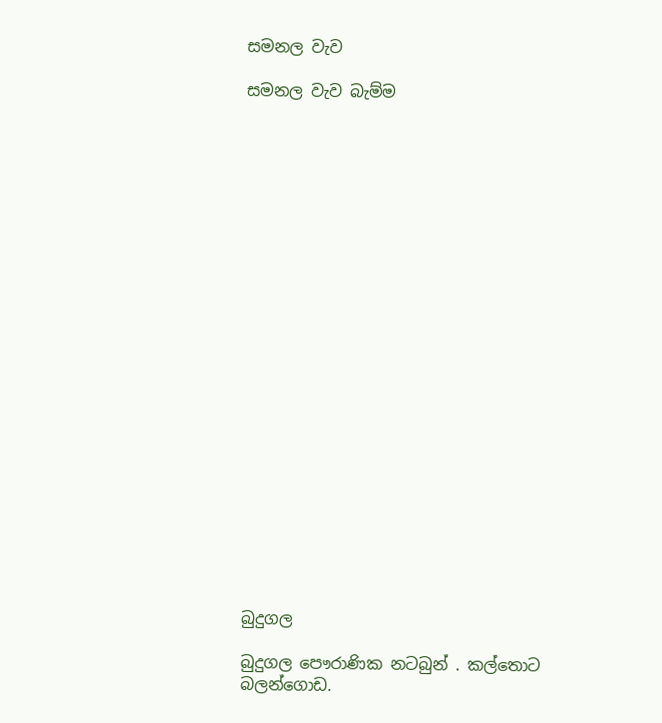සමනල වැව

සමනල වැව බැම්ම























බුදුගල

බුදුගල පෞරාණික නටබුන් . කල්තොට බලන්ගොඩ.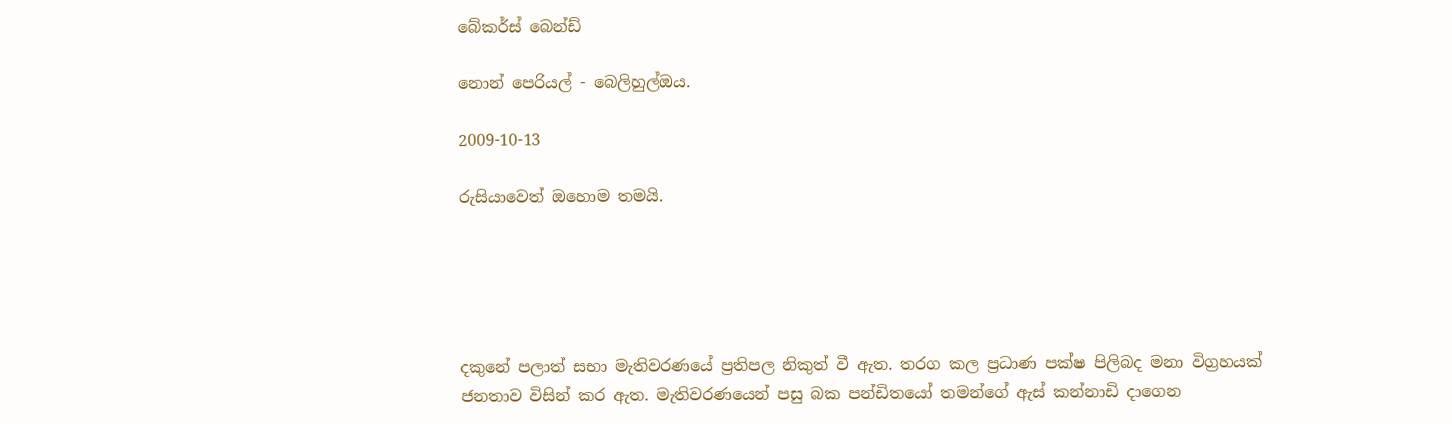බේකර්ස් බෙන්ඩ්

නොන් පෙරියල් - බෙලිහුල්ඔය.

2009-10-13

රුසියාවෙත් ඔහොම තමයි.





දකුනේ පලාත් සභා මැතිවරණයේ ප්‍රතිපල නිකුත් වී ඇත. තරග කල ප්‍රධාණ පක්ෂ පිලිබද මනා විග්‍රහයක් ජනතාව විසින් කර ඇත. මැතිවරණයෙන් පසු බක පන්ඩිතයෝ තමන්ගේ ඇස් කන්නාඩි දාගෙන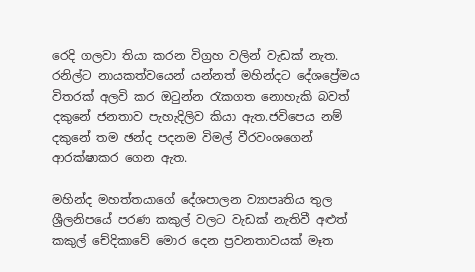රෙදි ගලවා ති‍යා කරන විග්‍රහ වලින් වැඩක් නැත. රනිල්ට නායකත්වයෙන් යන්නත් මහින්දට දේශප්‍රේමය විතරක් අලවි කර ඔටුන්න රැකගත නොහැකි බවත් දකුනේ ජනතාව පැහැදිලිව කියා ඇත.ජවිපෙය නම් දකුනේ තම ඡන්ද පදනම විමල් වීරවංශගෙන් ආරක්ෂාකර ගෙන ඇත.

මහින්ද මහත්තයාගේ දේශපාලන ව්‍යාපෘතිය තුල ශ්‍රීලනිපයේ පරණ කකුල් වලට වැඩක් නැතිවී අළුත් කකුල් චේදිකාවේ මොර දෙන ප්‍රවනතාවයක් මෑත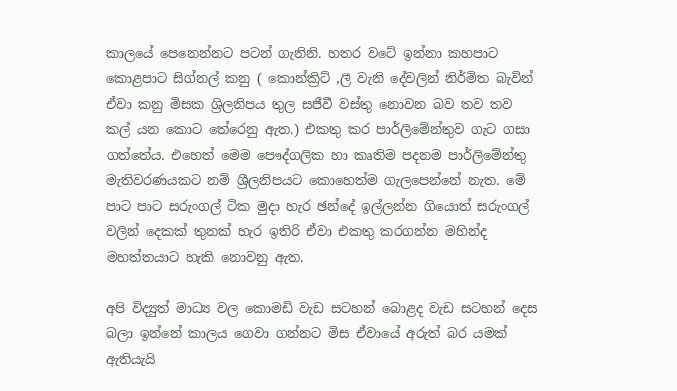කාලයේ පෙනෙන්නට පටන් ගැනිනි. හතර වටේ ඉන්නා කහපාට කොළපාට සිග්නල් කනු ( කොන්ක්‍රිට් ,ලී වැනි දේවලින් නිර්මිත බැවින් ඒවා කනු මිසක ශ්‍රිලනිපය තුල සජීවී වස්තු නොවන බව තව තව කල් යන කොට තේරෙනු ඇත.) එකතු කර පාර්ලිමේන්තුව ගැට ගසා ගත්තේය. එහෙත් මෙම පෞද්ගලික හා කෘතිම පදනම පාර්ලිමේන්තු මැතිවරණයකට නම් ශ්‍රීලනිපයට කොහෙත්ම ගැලපෙන්නේ නැත. මේ පාට පාට සරුංගල් ටික මුදා හැර ඡන්දේ ඉල්ලන්න ගියොත් සරුංගල් වලින් දෙකක් තුනක් හැර ඉතිරි ඒවා එකතු කරගන්න මහින්ද මහත්තයාට හැකි නොවනු ඇත.

අපි විද්‍යුත් මාධ්‍ය වල කොමඩි වැඩ සටහන් බොළද වැඩ සටහන් දෙස බලා ඉන්නේ කාලය ගෙවා ගන්නට මිස ඒවායේ අරුත් බර යමක් ඇතියැයි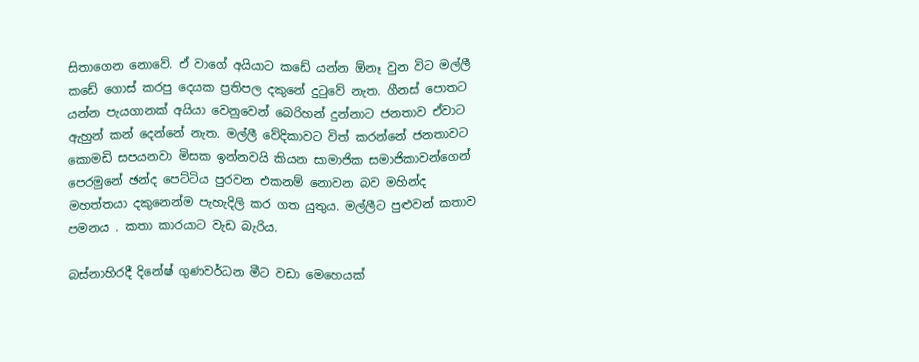සිතාගෙන නොවේ. ඒ වාගේ අයියාට කඩේ යන්න ඕනෑ වුන විට මල්ලී කඩේ ගොස් කරපු දෙයක ප්‍රතිපල දකුනේ දුටුවේ නැත. ගීනස් පොතට යන්න පැයගානක් අයියා වෙනුවෙන් බෙරිහන් දුන්නාට ජනතාව ඒවාට ඇහුන් කන් දෙන්නේ නැත. මල්ලී වේදිකාවට විත් කරන්නේ ජනතාවට කොමඩි සපයනවා මිසක ඉන්නවයි කියන සාමාජික සමාජිකාවන්ගෙන් පෙරමුනේ ඡන්ද පෙට්ටිය පුරවන එකනම් නොවන බව මහින්ද මහත්තයා දකුනෙන්ම පැහැදිලි කර ගත යුතුය. මල්ලීට පුළුවන් කතාව පමනය . කතා කාරයාට වැඩ බැරිය.

බස්නාහිරදී දිනේෂ් ගුණවර්ධන මීට වඩා මෙහෙයක්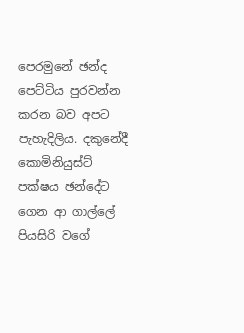පෙරමුනේ ඡන්ද පෙට්ටිය පුරවන්න කරන බව අපට පැහැදිලිය. දකුනේදී කොමිනියුස්ට් පක්ෂය ඡන්දේට ගෙන ආ ගාල්ලේ පියසිරි වගේ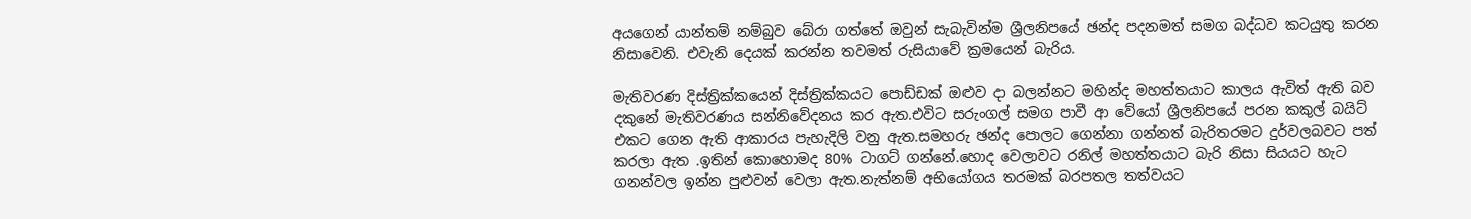අයගෙන් යාන්තම් නම්බුව බේරා ගත්තේ ඔවුන් සැබැවින්ම ශ්‍රීලනිපයේ ඡන්ද පදනමත් සමග බද්ධව කටයුතු කරන නිසාවෙනි. එවැනි දෙයක් කරන්න තවමත් රුසියාවේ ක්‍රමයෙන් බැරිය.

මැතිවරණ දිස්ත්‍රික්කයෙන් දිස්ත්‍රික්කයට පොඩ්ඩක් ඔළුව දා බලන්නට මහින්ද මහත්තයාට කාලය ඇවිත් ඇති බව දකුනේ මැතිවරණය සන්නිවේදනය කර ඇත.එවිට සරුංගල් සමග පාවී ආ වේයෝ ශ්‍රීලනිපයේ පරන කකුල් බයිට් එකට ගෙන ඇති ආකාරය පැහැදිලි වනු ඇත.සමහරු ඡන්ද පොලට ගෙන්නා ගන්නත් බැරිතරමට දුර්වලබවට පත් කරලා ඇත .ඉතින් කොහොමද 80% ටාගට් ගන්නේ.හොද වෙලාවට රනිල් මහත්තයාට බැරි නිසා සියයට හැට ගනන්වල ඉන්න පුළුවන් වෙලා ඇත.නැත්නම් අභියෝගය තරමක් බරපතල තත්වයට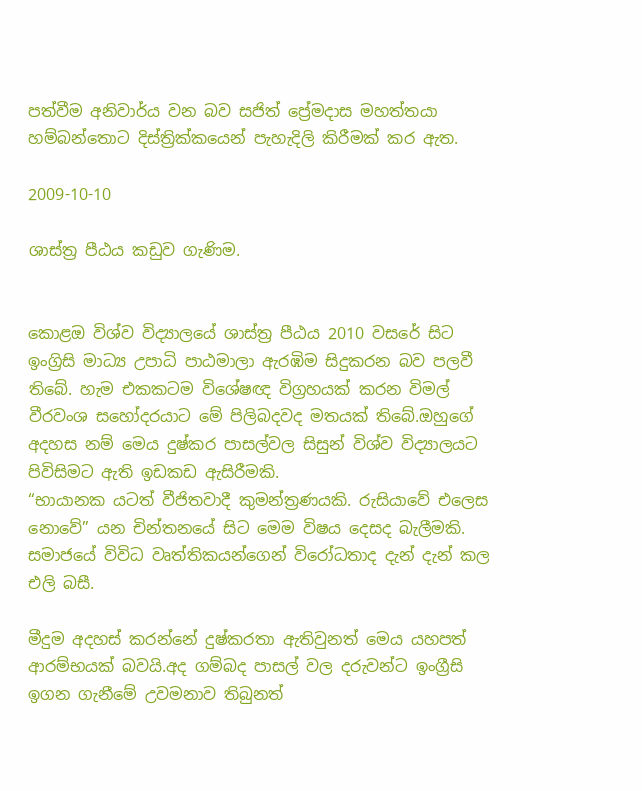පත්වීම අනිවාර්ය වන බව සජිත් ප්‍රේමදාස මහත්තයා හම්බන්තොට දිස්ත්‍රික්කයෙන් පැහැදිලි කිරීමක් කර ඇත.

2009-10-10

ශාස්ත්‍ර පීඨය කඩුව ගැණිම.


කොළඔ විශ්ව විද්‍යාලයේ ශාස්ත්‍ර පීඨය 2010 වසරේ සිට ඉංග්‍රිසි මාධ්‍ය උපාධි පාඨමාලා ඇරඹිම සිදුකරන බව පලවී තිබේ. හැම එකකටම විශේෂඥ විග්‍රහයක් කරන විමල් වීරවංශ සහෝදරයාට මේ පිලිබදවද මතයක් තිබේ.ඔහුගේ අදහස නම් මෙය දුෂ්කර පාසල්වල සිසුන් විශ්ව විද්‍යාලයට පිවිසිමට ඇති ඉඩකඩ ඇසිරීමකි.
“භායානක යටත් වීජිතවාදී කුමන්ත්‍රණයකි. රුසියාවේ එලෙස නොවේ” යන චින්තනයේ සිට මෙම විෂය දෙසද බැලීමකි. සමාජයේ විවිධ වෘත්තිකයන්ගෙන් විරෝධතාද දැන් දැන් කල එලි බසී.

මීදුම අදහස් කරන්නේ දුෂ්කරතා ඇතිවුනත් මෙය යහපත් ආරම්භයක් බවයි.අද ගම්බද පාසල් වල දරුවන්ට ඉංග්‍රීසි ඉගන ගැනීමේ උවමනාව තිබුනත්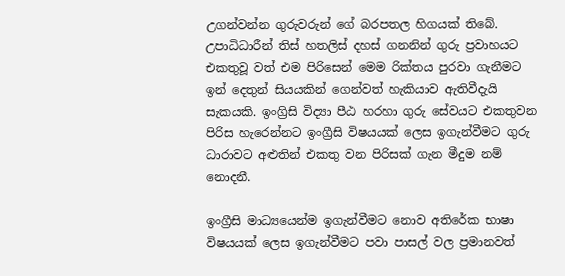උගන්වන්න ගුරුවරුන් ගේ බරපතල හිගයක් තිබේ. උපාධිධාරීන් තිස් හතලිස් දහස් ගනනින් ගුරු ප්‍රවාහයට එකතුවූ වත් එම පිරිසෙන් මෙම රික්තය පුරවා ගැනීමට ඉන් දෙතුන් සියයකින් ගෙන්වත් හැකියාව ඇතිවීදැයි සැකයකි. ඉංග්‍රිසි විද්‍යා පීඨ හරහා ගුරු සේවයට එකතුවන පිරිස හැරෙන්නට ඉංග්‍රීසි විෂයයක් ලෙස ඉගැන්වීමට ගුරු ධාරාවට අළුතින් එකතු වන පිරිසක් ගැන මීදුම නම් නොදනී.

ඉංග්‍රීසි මාධ්‍යයෙන්ම ඉගැන්වීමට නොව අතිරේක භාෂා විෂයයක් ලෙස ඉගැන්වීමට පවා පාසල් වල ප්‍රමානවත්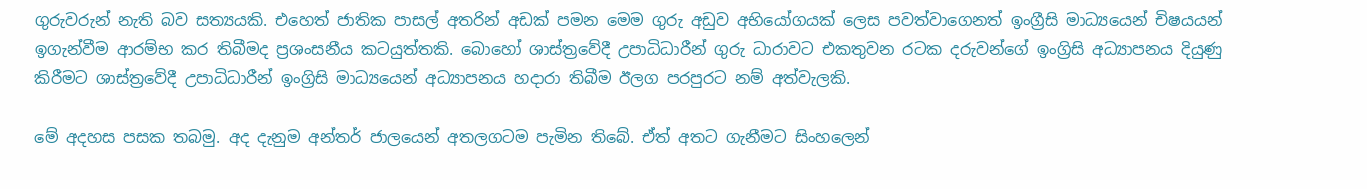ගුරුවරුන් නැති බව සත්‍යයකි. එහෙත් ජාතික පාසල් අතරින් අඩක් පමන මෙම ගුරු අඩුව අභියෝගයක් ලෙස පවත්වාගෙනත් ඉංග්‍රීසි මාධ්‍යයෙන් චිෂයයන් ඉගැන්වීම ආරම්භ කර තිබීමද ප්‍රශංසනීය කටයුත්තකි. බොහෝ ශාස්ත්‍රවේදී උපාධිධාරීන් ගුරු ධාරාවට එකතුවන රටක දරුවන්ගේ ඉංග්‍රිසි අධ්‍යාපනය දියුණු කිරීමට ශාස්ත්‍රවේදී උපාධිධාරීන් ඉංග්‍රිසි මාධ්‍යයෙන් අධ්‍යාපනය හදාරා තිබීම ඊලග පරපුරට නම් අත්වැලකි.

මේ අදහස පසක තබමු. අද දැනුම අන්තර් ජාලයෙන් අතලගටම පැමින තිබේ. ඒත් අතට ගැනීමට සිංහලෙන්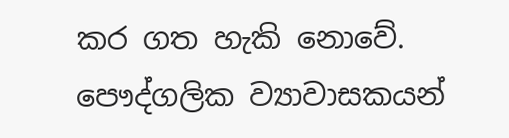කර ගත හැකි නොවේ. පෞද්ගලික ව්‍යාවාසකයන්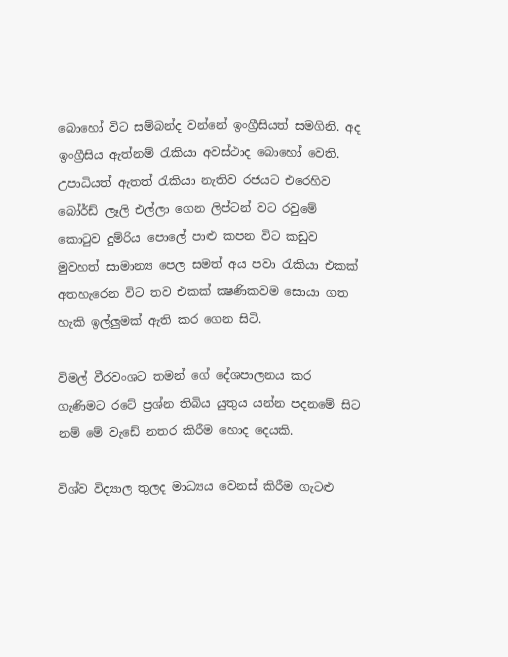බොහෝ විට සම්බන්ද වන්නේ ඉංග්‍රීසියත් සමගිනි. අද ඉංග්‍රීසිය ඇත්නම් රැකියා අවස්ථාද බොහෝ වෙති. උපාධියත් ඇතත් රැකියා නැතිව රජයට එරෙහිව බෝර්ඩ් ලෑලි එල්ලා ගෙන ලිප්ටන් වට රවුමේ කොටුව දුම්රිය පොලේ පාළු කපන විට කඩුව මුවහත් සාමාන්‍ය පෙල සමත් අය පවා රැකියා එකක් අතහැරෙන විට තව එකක් ක්‍ෂණිකවම සොයා ගත හැකි ඉල්ලුමක් ඇති කර ගෙන සිටි.

විමල් වීරවංශට තමන් ගේ දේශපාලනය කර ගැණිමට රටේ ප්‍රශ්න තිබිය යුතුය යන්න පදනමේ සිට නම් මේ වැඩේ නතර කිරීම හොද දෙයකි.

විශ්ව විද්‍යාල තුලද මාධ්‍යය වෙනස් කිරීම ගැටළු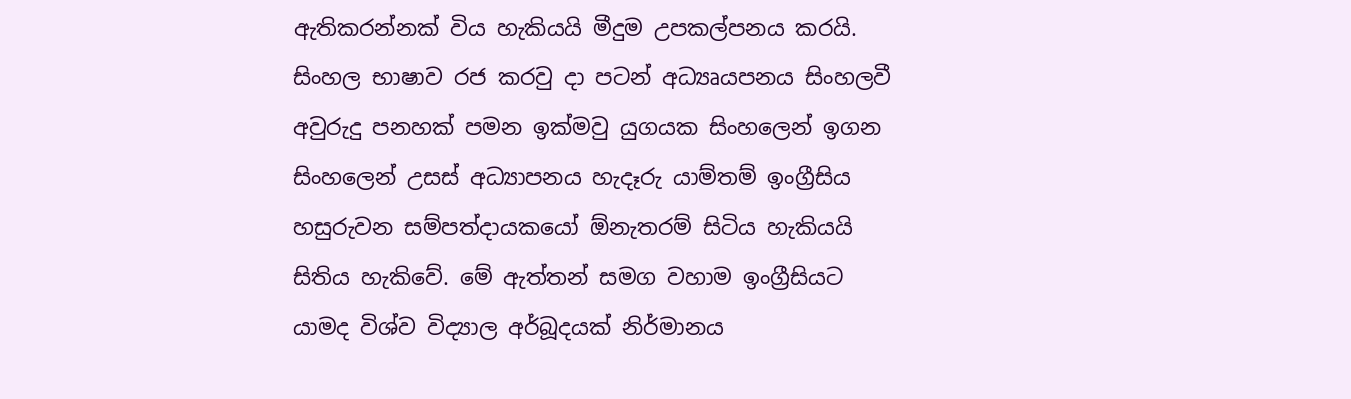ඇතිකරන්නක් විය හැකියයි මීදුම උපකල්පනය කරයි. සිංහල භාෂාව රජ කරවු දා පටන් අධ්‍යෘයපනය සිංහලවී අවුරුදු පනහක් පමන ඉක්මවු යුගයක සිංහලෙන් ඉගන සිංහලෙන් උසස් අධ්‍යාපනය හැදෑරු යාම්තම් ඉංග්‍රීසිය හසුරුවන සම්පත්දායකයෝ ඕනැතරම් සිටිය හැකියයි සිතිය හැකිවේ. මේ ඇත්තන් සමග වහාම ඉංග්‍රීසියට යාමද විශ්ව විද්‍යාල අර්බූදයක් නිර්මානය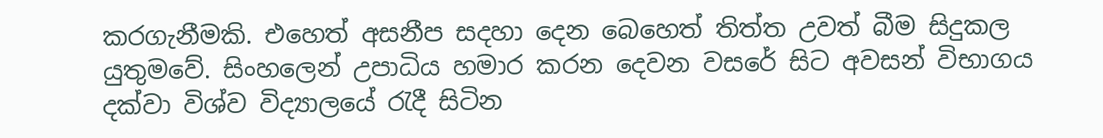කරගැනීමකි. එහෙත් අසනීප සදහා දෙන බෙහෙත් තිත්ත උවත් බීම සිදුකල යුතුමවේ. සිංහලෙන් උපාධිය හමාර කරන දෙවන වසරේ සිට අවසන් විභාගය දක්වා විශ්ව විද්‍යාලයේ රැදී සිටින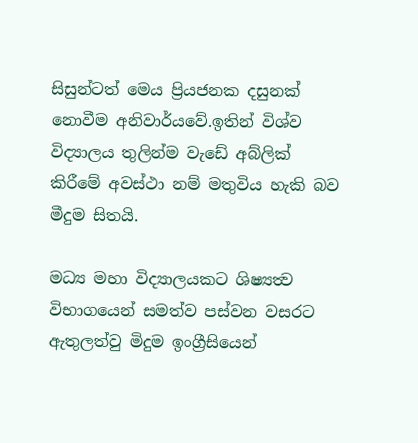සිසුන්ටත් මෙය ප්‍රියජනක දසුනක් නොවීම අනිවාර්යවේ.ඉතින් විශ්ව විද්‍යාලය තුලින්ම වැඩේ අබ්ලික් කිරීමේ අවස්ථා නම් මතුවිය හැකි බව මීදුම සිතයි.

මධ්‍ය මහා විද්‍යාලයකට ශිෂ්‍යත්‍ව විභාගයෙන් සමත්ව පස්වන වසරට ඇතුලත්වු මිදුම ඉංග්‍රීසියෙන්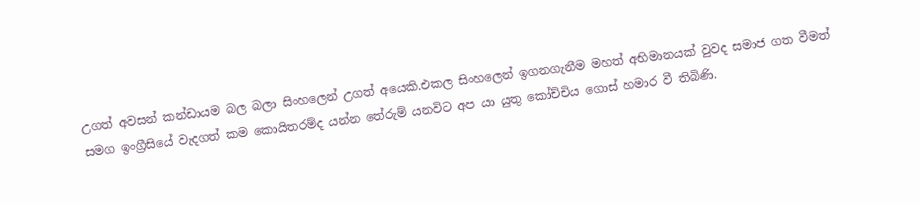උගත් අවසන් කන්ඩායම බල බලා සිංහලෙන් උගත් අයෙකි.එකල සිංහලෙන් ඉගනගැනීම මහත් අභිමානයක් වුවද සමාජ ගත වීමත් සමග ඉංග්‍රීසියේ වැදගත් කම කොයිතරම්ද යන්න තේරුම් යනවිට අප යා යුතු කෝච්චිය ගොස් හමාර වී තිබිණි.